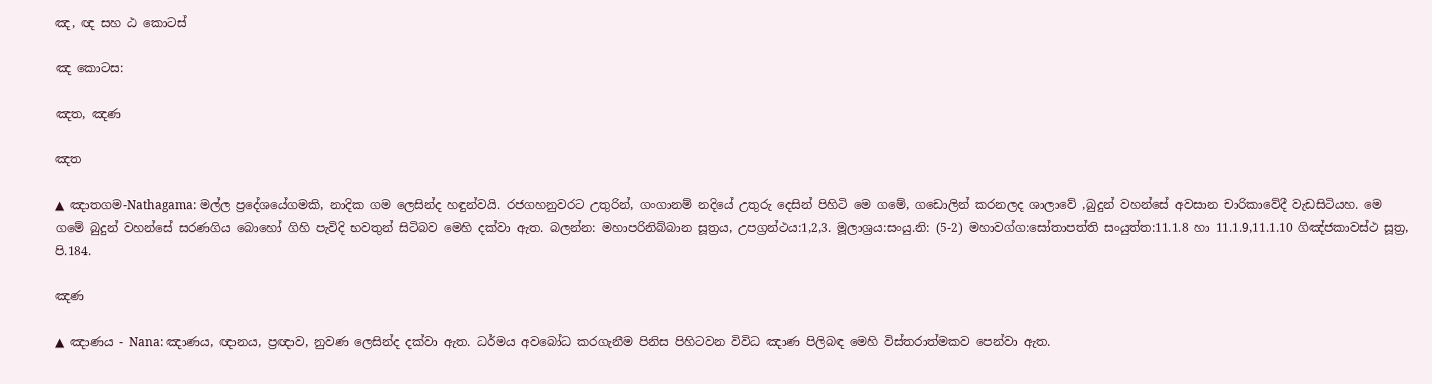ඤ, ඥ සහ ඨ කොටස්

ඤ කොටස:

ඤත, ඤණ

ඤත

▲ ඤාතගම-Nathagama: මල්ල ප්‍රදේශයේගමකි, නාදික ගම ලෙසින්ද හඳුන්වයි. රජගහනුවරට උතුරින්, ගංගානම් නදියේ උතුරු දෙසින් පිහිටි මෙ ගමේ, ගඩොලින් කරනලද ශාලාවේ ,බුදුන් වහන්සේ අවසාන චාරිකාවේදී වැඩසිටියහ. මෙ ගමේ බුදුන් වහන්සේ සරණගිය බොහෝ ගිහි පැවිදි භවතුන් සිටිබව මෙහි දක්වා ඇත. බලන්න: මහාපරිනිබ්බාන සූත්‍රය, උපග්‍රන්ථය:1,2,3. මූලාශ්‍රය:සංයු.නි: (5-2) මහාවග්ග:සෝතාපත්ති සංයුත්ත:11.1.8 හා 11.1.9,11.1.10 ගිඤ්ජකාවස්ථ සූත්‍ර, පි.184.

ඤණ

▲ ඤාණය - Nana: ඤාණය, ඥානය, ප්‍රඥාව, නුවණ ලෙසින්ද දක්වා ඇත. ධර්මය අවබෝධ කරගැනීම පිනිස පිහිටවන විවිධ ඤාණ පිලිබඳ මෙහි විස්තරාත්මකව පෙන්වා ඇත.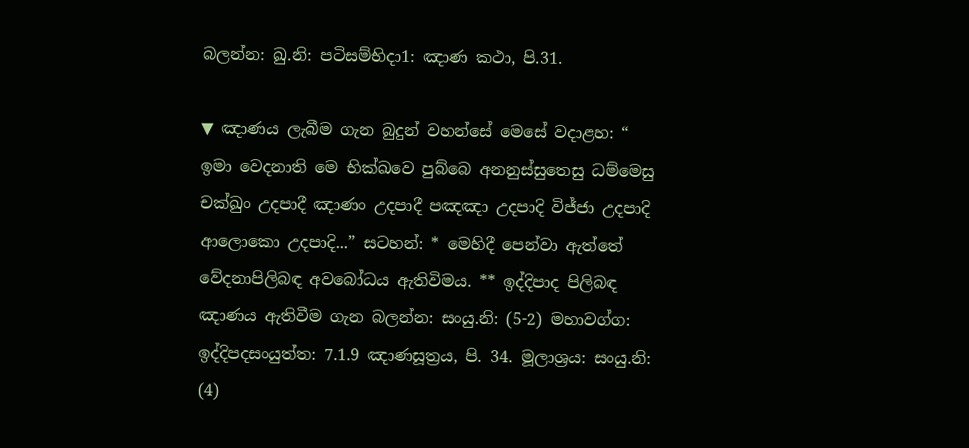බලන්න: ඛු.නි: පටිසම්භිදා1: ඤාණ කථා, පි.31.

▼ ඤාණය ලැබීම ගැන බුදුන් වහන්සේ මෙසේ වදාළහ: “ ඉමා වෙදනාති මෙ භික්ඛවෙ පුබ්බෙ අනනුස්සුතෙසු ධම්මෙසු චක්ඛුං උදපාදී ඤාණං උදපාදී පඤඤා උදපාදි විජ්ජා උදපාදි ආලොකො උදපාදි...” සටහන්: * මෙහිදී පෙන්වා ඇත්තේ වේදනාපිලිබඳ අවබෝධය ඇතිවිමය. ** ඉද්දිපාද පිලිබඳ ඤාණය ඇතිවීම ගැන බලන්න: සංයු.නි: (5-2) මහාවග්ග: ඉද්දිපදසංයුත්ත: 7.1.9 ඤාණසූත්‍රය, පි. 34. මූලාශ්‍රය: සංයු.නි: (4)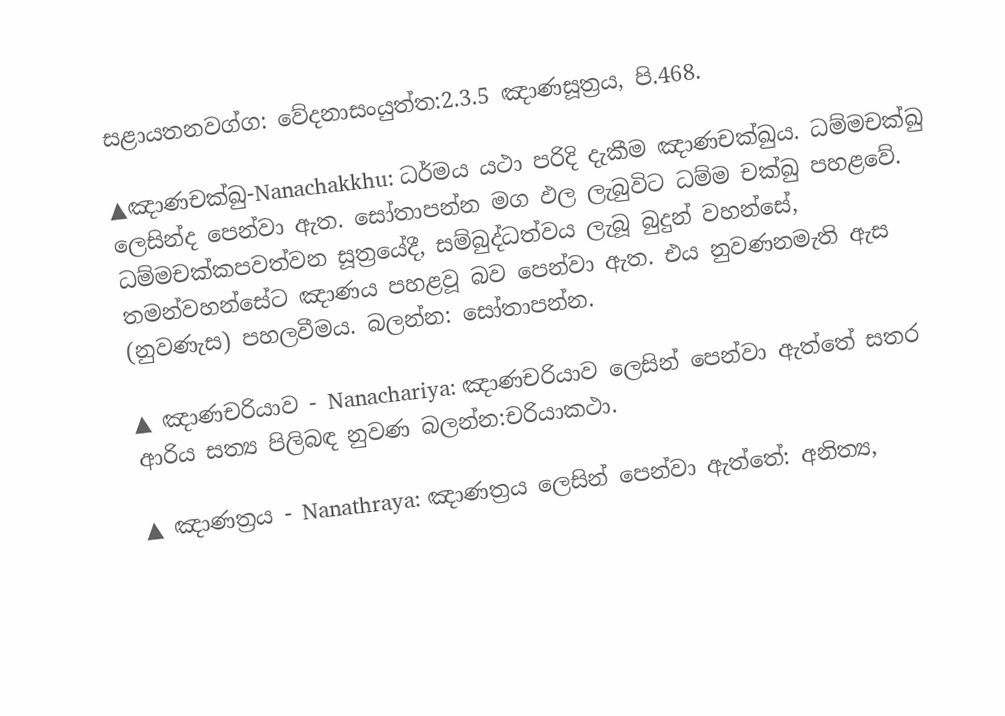සළායතනවග්ග: වේදනාසංයුත්ත:2.3.5 ඤාණසූත්‍රය, පි.468.

▲ඤාණචක්ඛු-Nanachakkhu: ධර්මය යථා පරිදි දැකීම ඤාණචක්ඛුය. ධම්මචක්ඛු ලෙසින්ද පෙන්වා ඇත. සෝතාපන්න මග ඵල ලැබුවිට ධම්ම චක්ඛු පහළවේ. ධම්මචක්කපවත්වන සූත්‍රයේදී, සම්බුද්ධත්වය ලැබූ බුදුන් වහන්සේ, තමන්වහන්සේට ඤාණය පහළවූ බව පෙන්වා ඇත. එය නුවණනමැති ඇස (නුවණැස) පහලවීමය. බලන්න: සෝතාපන්න.

▲ ඤාණචරියාව - Nanachariya: ඤාණචරියාව ලෙසින් පෙන්වා ඇත්තේ සතර ආරිය සත්‍ය පිලිබඳ නුවණ බලන්න:චරියාකථා.

▲ ඤාණත්‍රය - Nanathraya: ඤාණත්‍රය ලෙසින් පෙන්වා ඇත්තේ: අනිත්‍ය,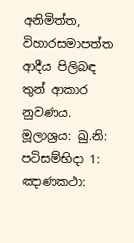අනිමිත්ත, විහාරසමාපත්ත ආදීය පිලිබඳ තුන් ආකාර නුවණය. මූලාශ්‍රය: ඛු.නි: පටිසම්භිදා 1: ඤාණකථා: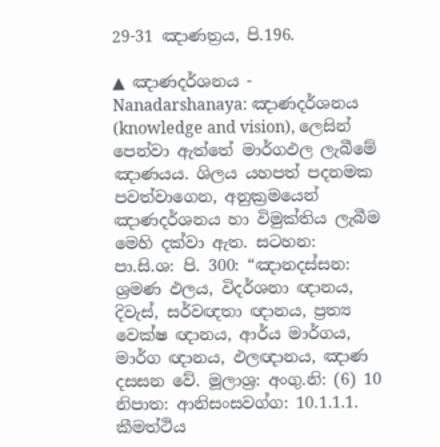29-31 ඤාණත්‍රය, පි.196.

▲ ඤාණදර්ශනය - Nanadarshanaya: ඤාණදර්ශනය (knowledge and vision), ලෙසින් පෙන්වා ඇත්තේ මාර්ගඵල ලැබීමේ ඤාණයය. ශිලය යහපත් පදනමක පවත්වාගෙන, අනුක්‍රමයෙන් ඤාණදර්ශනය හා විමුක්තිය ලැබීම මෙහි දක්වා ඇත. සටහන: පා.සි.ශ: පි. 300: “ඤානදස්සන: ශ්‍රමණ ඵලය, විදර්ශනා ඥානය, දිවැස්, සර්වඥතා ඥානය, ප්‍රත්‍ය වෙක්ෂ ඥානය, ආර්ය මාර්ගය, මාර්ග ඥානය, ඵලඥානය, ඤාණ දසසන වේ. මූලාශ්‍ර: අංගු.නි: (6) 10 නිපාත: ආනිසංසවග්ග: 10.1.1.1. කීමත්ථිය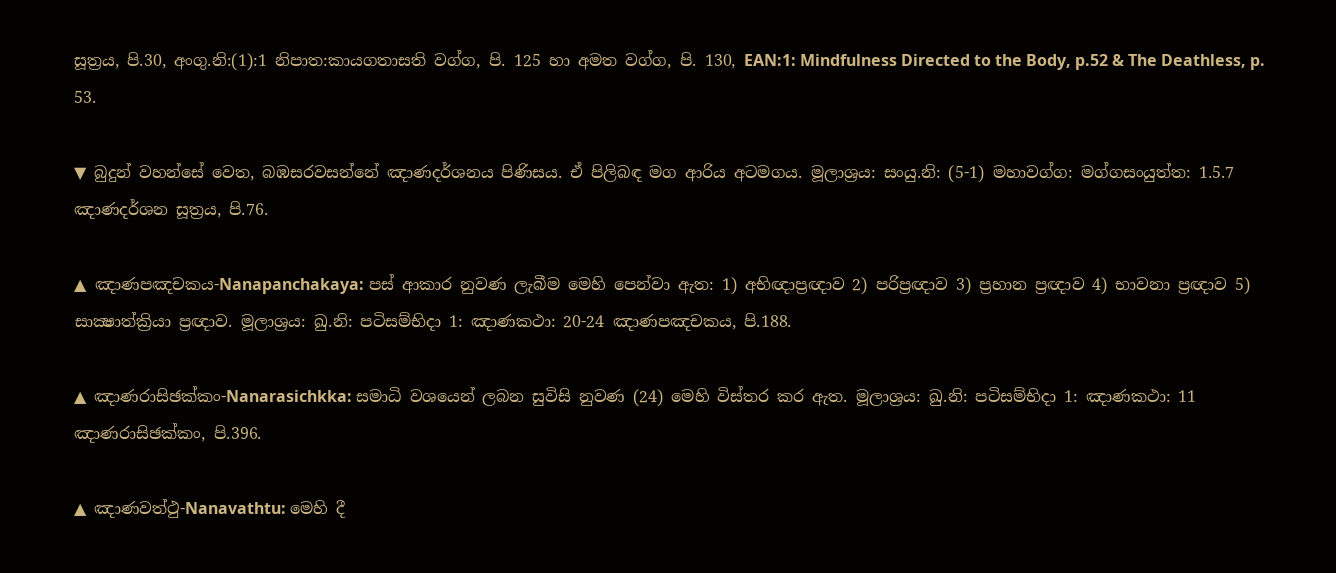සූත්‍රය, පි.30, අංගු.නි:(1):1 නිපාත:කායගතාසති වග්ග, පි. 125 හා අමත වග්ග, පි. 130, EAN:1: Mindfulness Directed to the Body, p.52 & The Deathless, p. 53.

▼ බුදුන් වහන්සේ වෙත, බඹසරවසන්නේ ඤාණදර්ශනය පිණිසය. ඒ පිලිබඳ මග ආරිය අටමගය. මූලාශ්‍රය: සංයු.නි: (5-1) මහාවග්ග: මග්ගසංයුත්ත: 1.5.7 ඤාණදර්ශන සූත්‍රය, පි.76.

▲ ඤාණපඤචකය-Nanapanchakaya: පස් ආකාර නුවණ ලැබීම මෙහි පෙන්වා ඇත: 1) අභිඥාප්‍රඥාව 2) පරිප්‍රඥාව 3) ප්‍රහාන ප්‍රඥාව 4) භාවනා ප්‍රඥාව 5) සාක්‍ෂාත්ක්‍රියා ප්‍රඥාව. මූලාශ්‍රය: ඛු.නි: පටිසම්භිදා 1: ඤාණකථා: 20-24 ඤාණපඤචකය, පි.188.

▲ ඤාණරාසිඡක්කං-Nanarasichkka: සමාධි වශයෙන් ලබන සුවිසි නුවණ (24) මෙහි විස්තර කර ඇත. මූලාශ්‍රය: ඛු.නි: පටිසම්භිදා 1: ඤාණකථා: 11 ඤාණරාසිඡක්කං, පි.396.

▲ ඤාණවත්ථු-Nanavathtu: මෙහි දී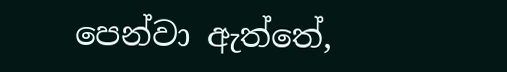පෙන්වා ඇත්තේ,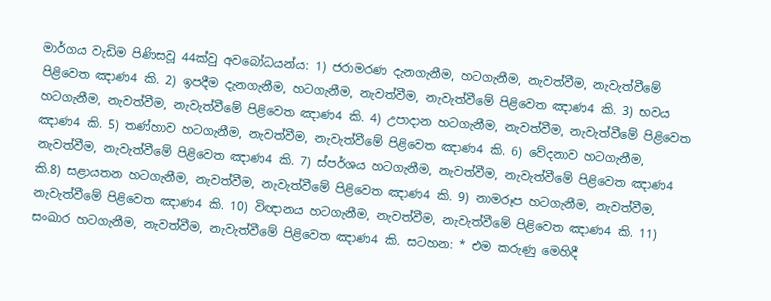මාර්ගය වැඩිම පිණිසවූ 44ක්වු අවබෝධයන්ය: 1) ජරාමරණ දැනගැනීම, හටගැනීම, නැවත්වීම, නැවැත්වීමේ පිළිවෙත ඤාණ4 කි. 2) ඉපදීම දැනගැනීම, හටගැනීම, නැවත්වීම, නැවැත්වීමේ පිළිවෙත ඤාණ4 කි. 3) භවය හටගැනීම, නැවත්වීම, නැවැත්වීමේ පිළිවෙත ඤාණ4 කි. 4) උපාදාන හටගැනීම, නැවත්වීම, නැවැත්වීමේ පිළිවෙත ඤාණ4 කි. 5) තණ්හාව හටගැනීම, නැවත්වීම, නැවැත්වීමේ පිළිවෙත ඤාණ4 කි. 6) වේදනාව හටගැනීම, නැවත්වීම, නැවැත්වීමේ පිළිවෙත ඤාණ4 කි. 7) ස්පර්ශය හටගැනීම, නැවත්වීම, නැවැත්වීමේ පිළිවෙත ඤාණ4 කි.8) සළායතන හටගැනීම, නැවත්වීම, නැවැත්වීමේ පිළිවෙත ඤාණ4 කි. 9) නාමරූප හටගැනීම, නැවත්වීම, නැවැත්වීමේ පිළිවෙත ඤාණ4 කි. 10) විඥානය හටගැනීම, නැවත්වීම, නැවැත්වීමේ පිළිවෙත ඤාණ4 කි. 11) සංඛාර හටගැනීම, නැවත්වීම, නැවැත්වීමේ පිළිවෙත ඤාණ4 කි. සටහන: * එම කරුණු මෙහිදී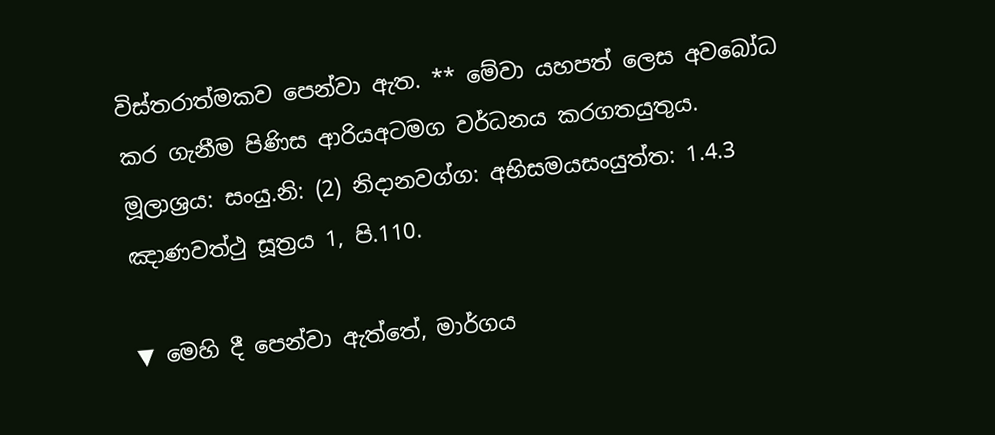විස්තරාත්මකව පෙන්වා ඇත. ** මේවා යහපත් ලෙස අවබෝධ කර ගැනීම පිණිස ආරියඅටමග වර්ධනය කරගතයුතුය. මූලාශ්‍රය: සංයු.නි: (2) නිදානවග්ග: අභිසමයසංයුත්ත: 1.4.3 ඤාණවත්ථු සූත්‍රය 1, පි.110.

▼ මෙහි දී පෙන්වා ඇත්තේ, මාර්ගය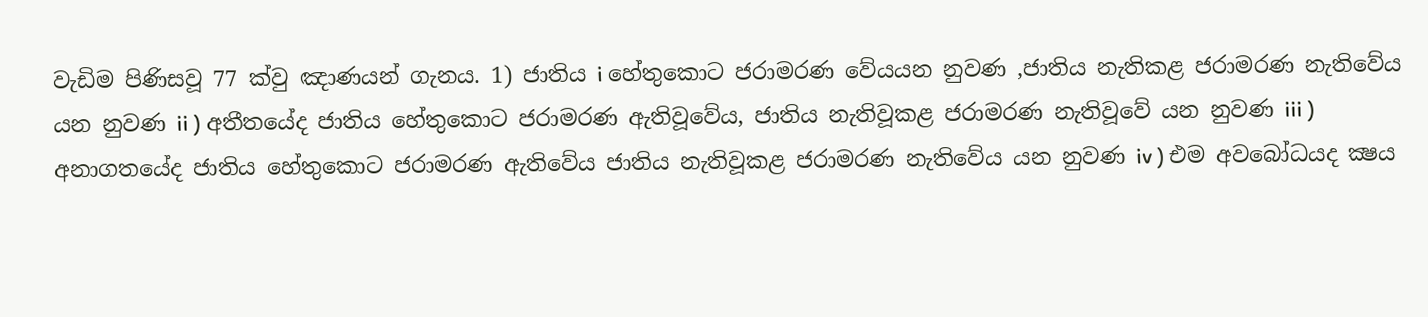වැඩිම පිණිසවූ 77 ක්වු ඤාණයන් ගැනය. 1) ජාතිය i හේතුකොට ජරාමරණ වේයයන නුවණ ,ජාතිය නැතිකළ ජරාමරණ නැතිවේය යන නුවණ ii ) අතීතයේද ජාතිය හේතුකොට ජරාමරණ ඇතිවූවේය, ජාතිය නැතිවූකළ ජරාමරණ නැතිවූවේ යන නුවණ iii ) අනාගතයේද ජාතිය හේතුකොට ජරාමරණ ඇතිවේය ජාතිය නැතිවූකළ ජරාමරණ නැතිවේය යන නුවණ iv ) එම අවබෝධයද ක්‍ෂය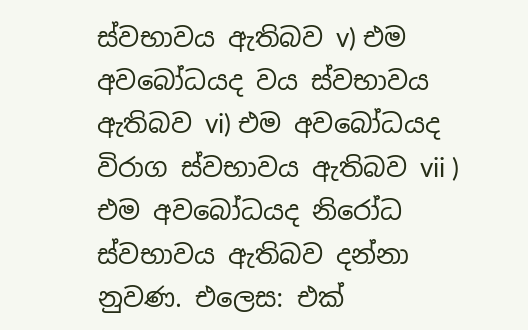ස්වභාවය ඇතිබව v) එම අවබෝධයද වය ස්වභාවය ඇතිබව vi) එම අවබෝධයද විරාග ස්වභාවය ඇතිබව vii ) එම අවබෝධයද නිරෝධ ස්වභාවය ඇතිබව දන්නා නුවණ. එලෙස: එක්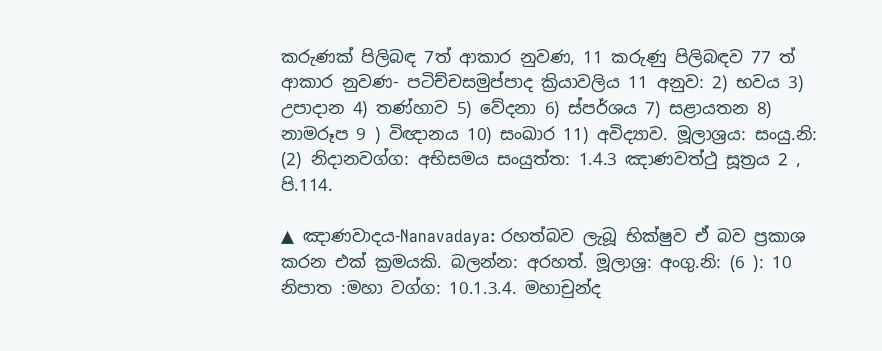කරුණක් පිලිබඳ 7ත් ආකාර නුවණ, 11 කරුණු පිලිබඳව 77 ත් ආකාර නුවණ- පටිච්චසමුප්පාද ක්‍රියාවලිය 11 අනුව: 2) භවය 3) උපාදාන 4) තණ්හාව 5) වේදනා 6) ස්පර්ශය 7) සළායතන 8) නාමරූප 9 ) විඥානය 10) සංඛාර 11) අවිද්‍යාව. මූලාශ්‍රය: සංයු.නි: (2) නිදානවග්ග: අභිසමය සංයුත්ත: 1.4.3 ඤාණවත්ථු සූත්‍රය 2 , පි.114.

▲ ඤාණවාදය-Nanavadaya: රහත්බව ලැබූ භික්ෂුව ඒ බව ප්‍රකාශ කරන එක් ක්‍රමයකි. බලන්න: අරහත්. මූලාශ්‍ර: අංගු.නි: (6 ): 10 නිපාත :මහා වග්ග: 10.1.3.4. මහාචුන්ද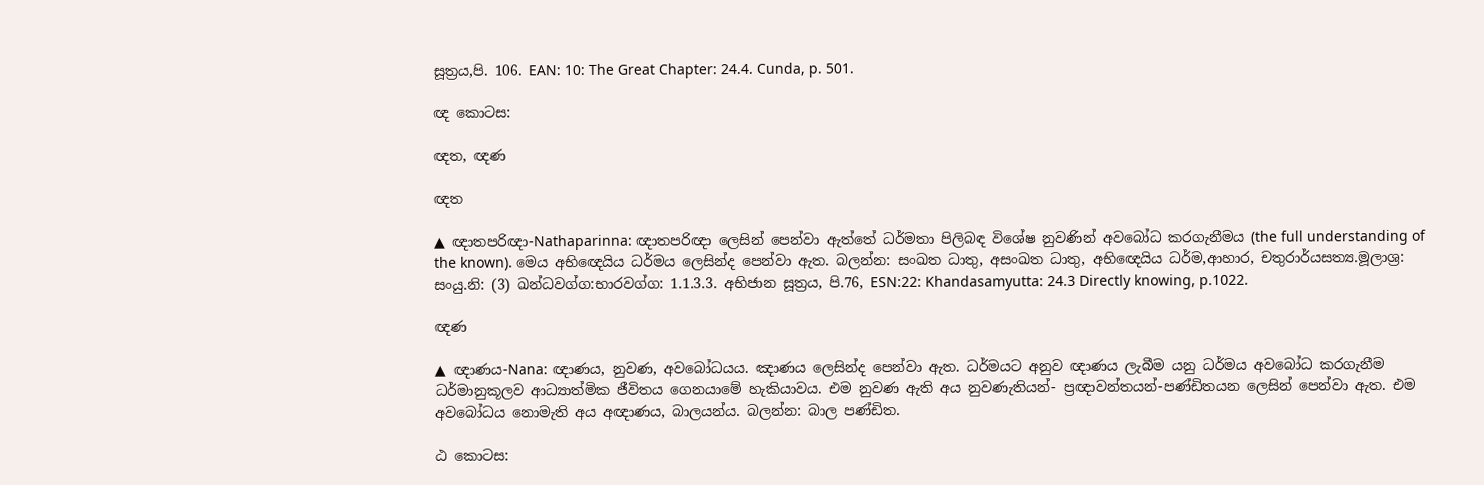සූත්‍රය,පි. 106. EAN: 10: The Great Chapter: 24.4. Cunda, p. 501.

ඥ කොටස:

ඥත, ඥණ

ඥත

▲ ඥාතපරිඥා-Nathaparinna: ඥාතපරිඥා ලෙසින් පෙන්වා ඇත්තේ ධර්මතා පිලිබඳ විශේෂ නුවණින් අවබෝධ කරගැනීමය (the full understanding of the known). මෙය අභිඥෙයිය ධර්මය ලෙසින්ද පෙන්වා ඇත. බලන්න: සංඛත ධාතු, අසංඛත ධාතු, අභිඥෙයිය ධර්ම,ආහාර, චතුරාර්යසත්‍ය.මූලාශ්‍ර: සංයු.නි: (3) ඛන්ධවග්ග:භාරවග්ග: 1.1.3.3. අභිජාන සූත්‍රය, පි.76, ESN:22: Khandasamyutta: 24.3 Directly knowing, p.1022.

ඥණ

▲ ඥාණය-Nana: ඥාණය, නුවණ, අවබෝධයය. ඤාණය ලෙසින්ද පෙන්වා ඇත. ධර්මයට අනුව ඥාණය ලැබීම යනු ධර්මය අවබෝධ කරගැනීම ධර්මානුකූලව ආධ්‍යාත්මික ජීවිතය ගෙනයාමේ හැකියාවය. එම නුවණ ඇති අය නුවණැතියන්- ප්‍රඥාවන්තයන්-පණ්ඩිතයන ලෙසින් පෙන්වා ඇත. එම අවබෝධය නොමැති අය අඥාණය, බාලයන්ය. බලන්න: බාල පණ්ඩිත.

ඨ කොටස: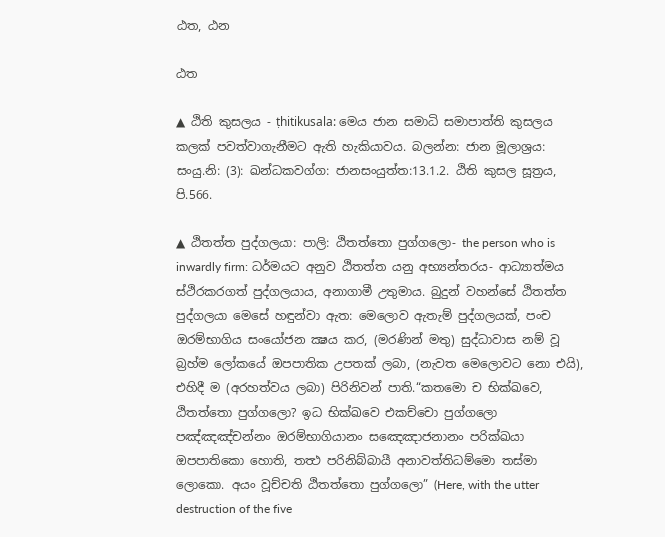ඨත, ඨන

ඨත

▲ ඨිති කුසලය - ṭhitikusala: මෙය ජාන සමාධි සමාපාත්ති කුසලය කලක් පවත්වාගැනීමට ඇති හැකියාවය. බලන්න: ජාන මූලාශ්‍රය: සංයු.නි: (3): ඛන්ධකවග්ග: ජානසංයුත්ත:13.1.2. ඨිති කුසල සූත්‍රය, පි.566.

▲ ඨිතත්ත පුද්ගලයා: පාලි: ඨිතත්තො පුග්ගලො- the person who is inwardly firm: ධර්මයට අනුව ඨිතත්ත යනු අභ්‍යන්තරය- ආධ්‍යාත්මය ස්ථිරකරගත් පුද්ගලයාය, අනාගාමී උතුමාය. බුදුන් වහන්සේ ඨිතත්ත පුද්ගලයා මෙසේ හඳුන්වා ඇත: මෙලොව ඇතැම් පුද්ගලයක්, පංච ඔරම්භාගිය සංයෝජන ක්‍ෂය කර, (මරණින් මතු) සුද්ධාවාස නම් වූ බ්‍රහ්ම ලෝකයේ ඔපපාතික උපතක් ලබා, (නැවත මෙලොවට නො එයි), එහිදී ම (අරහත්වය ලබා) පිරිනිවන් පාති.“කතමො ච භික්ඛවෙ, ඨිතත්තො පුග්ගලො? ඉධ භික්ඛවෙ එකච්චො පුග්ගලො පඤ්ඤඤ්චන්නං ඔරම්භාගියානං සඤෙඤාජනානං පරික්ඛයා ඔපපාතිකො හොති, තත්‍ථ පරිනිබ්බායී අනාවත්තිධම්මො තස්මා ලොකො. අයං වූච්චති ඨිතත්තො පුග්ගලො” (Here, with the utter destruction of the five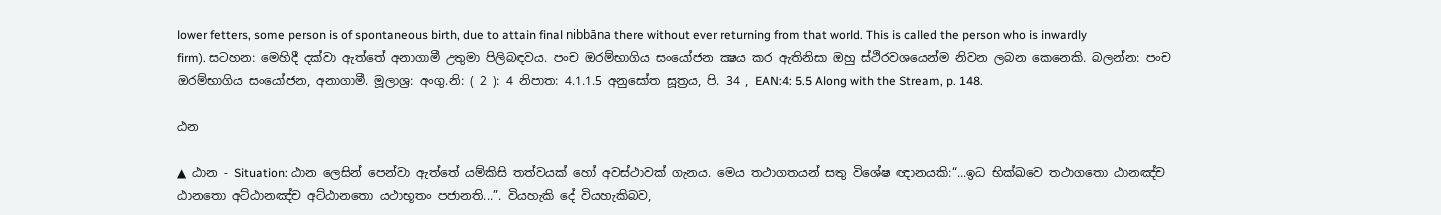lower fetters, some person is of spontaneous birth, due to attain final nibbāna there without ever returning from that world. This is called the person who is inwardly firm). සටහන: මෙහිදී දක්වා ඇත්තේ අනාගාමී උතුමා පිලිබඳවය. පංච ඔරම්භාගිය සංයෝජන ක්‍ෂය කර ඇතිනිසා ඔහු ස්ථිරවශයෙන්ම නිවන ලබන කෙනෙකි. බලන්න: පංච ඔරම්භාගිය සංයෝජන, අනාගාමී. මූලාශ්‍ර: අංගු.නි: ( 2 ): 4 නිපාත: 4.1.1.5 අනුසෝත සූත්‍රය, පි. 34 , EAN:4: 5.5 Along with the Stream, p. 148.

ඨන

▲ ඨාන - Situation: ඨාන ලෙසින් පෙන්වා ඇත්තේ යම්කිසි තත්වයක් හෝ අවස්ථාවක් ගැනය. මෙය තථාගතයන් සතු විශේෂ ඥානයකි:“...ඉධ භික්ඛවෙ තථාගතො ඨානඤ්ච ඨානතො අට්ඨානඤ්ච අට්ඨානතො යථාභූතං පජානති...”. වියහැකි දේ වියහැකිබව,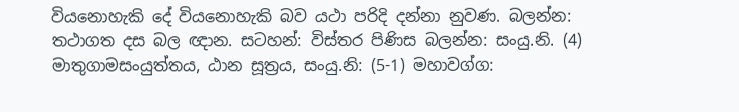වියනොහැකි දේ වියනොහැකි බව යථා පරිදි දන්නා නුවණ. බලන්න: තථාගත දස බල ඥාන. සටහන්: විස්තර පිණිස බලන්න: සංයු.නි. (4) මාතුගාමසංයුත්තය, ඨාන සූත්‍රය, සංයු.නි: (5-1) මහාවග්ග: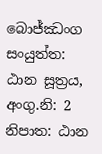බොජ්ඣංග සංයුත්ත: ඨාන සූත්‍රය, අංගු.නි: 2 නිපාත: ඨාන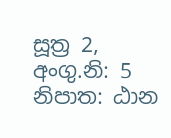සූත්‍ර 2, අංගු.නි: 5 නිපාත: ඨාන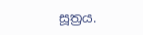සූත්‍රය.